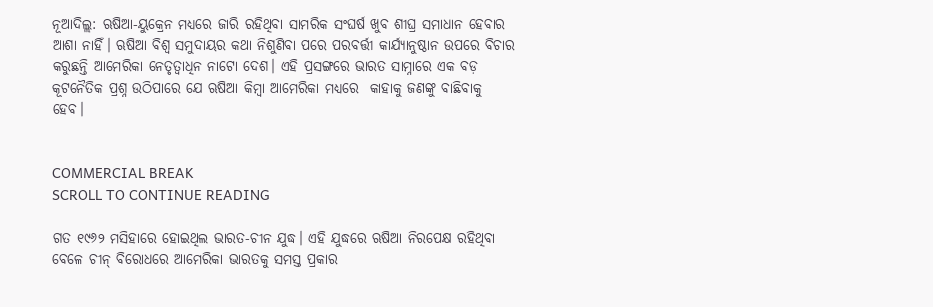ନୂଆଦିଲ୍ଲ: ଋଷିଆ-ୟୁକ୍ରେନ ମଧ୍ୟରେ ଜାରି ରହିଥିବା ସାମରିକ ସଂଘର୍ଷ ଖୁବ ଶୀଘ୍ର ସମାଧାନ ହେବାର ଆଶା ନାହିଁ। ଋଷିଆ ବିଶ୍ୱ ସମୁଦାୟର କଥା ନିଶୁଣିବା ପରେ ପରବର୍ତ୍ତୀ କାର୍ଯ୍ୟାନୁଷ୍ଠାନ ଉପରେ ବିଚାର କରୁଛନ୍ତି ଆମେରିକା ନେତୃତ୍ୱାଧିନ ନାଟୋ ଦେଶ। ଏହି ପ୍ରସଙ୍ଗରେ ଭାରତ ସାମ୍ନାରେ ଏକ ବଡ଼ କୂଟନୈତିକ ପ୍ରଶ୍ନ ଉଠିପାରେ ଯେ ଋଷିଆ କିମ୍ବା ଆମେରିକା ମଧ୍ୟରେ  କାହାକୁ ଜଣଙ୍କୁ ବାଛିବାକୁ ହେବ।


COMMERCIAL BREAK
SCROLL TO CONTINUE READING

ଗତ ୧୯୬୨ ମସିହାରେ ହୋଇଥିଲ ଭାରତ-ଚୀନ ଯୁଦ୍ଧ। ଏହି ଯୁଦ୍ଧରେ ଋଷିଆ ନିରପେକ୍ଷ ରହିଥିବା ବେଳେ ଚୀନ୍ ବିରୋଧରେ ଆମେରିକା ଭାରତକୁ ସମସ୍ତ ପ୍ରକାର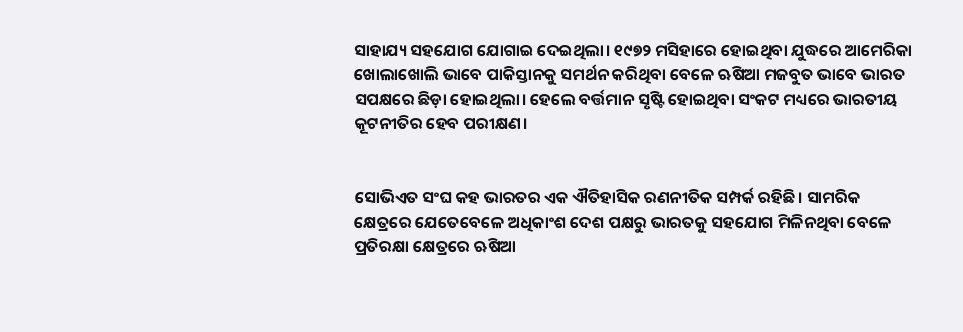ସାହାଯ୍ୟ ସହଯୋଗ ଯୋଗାଇ ଦେଇଥିଲା। ୧୯୭୨ ମସିହାରେ ହୋଇଥିବା ଯୁଦ୍ଧରେ ଆମେରିକା ଖୋଲାଖୋଲି ଭାବେ ପାକିସ୍ତାନକୁ ସମର୍ଥନ କରିଥିବା ବେଳେ ଋଷିଆ ମଜବୁତ ଭାବେ ଭାରତ ସପକ୍ଷରେ ଛିଡ଼ା ହୋଇଥିଲା। ହେଲେ ବର୍ତ୍ତମାନ ସୃଷ୍ଟି ହୋଇଥିବା ସଂକଟ ମଧ୍ୟରେ ଭାରତୀୟ କୂଟନୀତିର ହେବ ପରୀକ୍ଷଣ।


ସୋଭିଏତ ସଂଘ କହ ଭାରତର ଏକ ଐତିହାସିକ ରଣନୀତିକ ସମ୍ପର୍କ ରହିଛି। ସାମରିକ କ୍ଷେତ୍ରରେ ଯେତେବେଳେ ଅଧିକାଂଶ ଦେଶ ପକ୍ଷରୁ ଭାରତକୁ ସହଯୋଗ ମିଳିନଥିବା ବେଳେ ପ୍ରତିରକ୍ଷା କ୍ଷେତ୍ରରେ ଋଷିଆ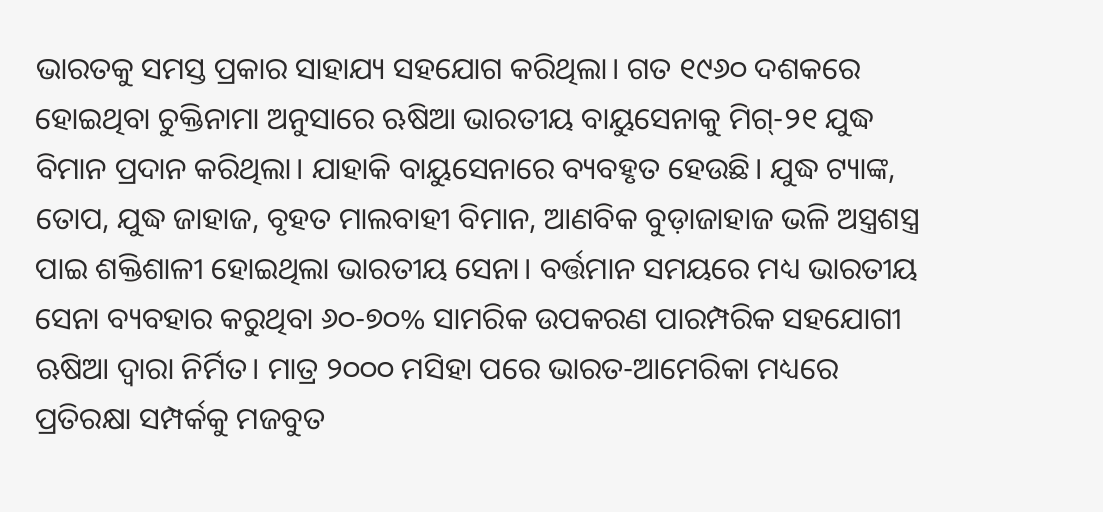ଭାରତକୁ ସମସ୍ତ ପ୍ରକାର ସାହାଯ୍ୟ ସହଯୋଗ କରିଥିଲା। ଗତ ୧୯୬୦ ଦଶକରେ ହୋଇଥିବା ଚୁକ୍ତିନାମା ଅନୁସାରେ ଋଷିଆ ଭାରତୀୟ ବାୟୁସେନାକୁ ମିଗ୍-୨୧ ଯୁଦ୍ଧ ବିମାନ ପ୍ରଦାନ କରିଥିଲା। ଯାହାକି ବାୟୁସେନାରେ ବ୍ୟବହୃତ ହେଉଛି। ଯୁଦ୍ଧ ଟ୍ୟାଙ୍କ, ତୋପ, ଯୁଦ୍ଧ ଜାହାଜ, ବୃହତ ମାଲବାହୀ ବିମାନ, ଆଣବିକ ବୁଡ଼ାଜାହାଜ ଭଳି ଅସ୍ତ୍ରଶସ୍ତ୍ର ପାଇ ଶକ୍ତିଶାଳୀ ହୋଇଥିଲା ଭାରତୀୟ ସେନା। ବର୍ତ୍ତମାନ ସମୟରେ ମଧ୍ୟ ଭାରତୀୟ ସେନା ବ୍ୟବହାର କରୁଥିବା ୬୦-୭୦% ସାମରିକ ଉପକରଣ ପାରମ୍ପରିକ ସହଯୋଗୀ ଋଷିଆ ଦ୍ୱାରା ନିର୍ମିତ। ମାତ୍ର ୨୦୦୦ ମସିହା ପରେ ଭାରତ-ଆମେରିକା ମଧ୍ୟରେ ପ୍ରତିରକ୍ଷା ସମ୍ପର୍କକୁ ମଜବୁତ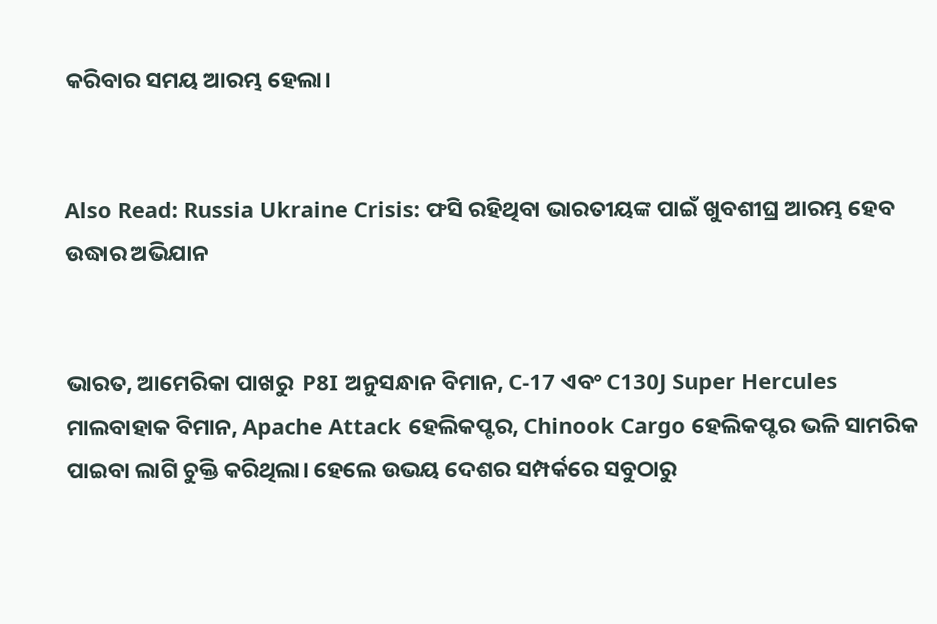କରିବାର ସମୟ ଆରମ୍ଭ ହେଲା।


Also Read: Russia Ukraine Crisis: ଫସି ରହିଥିବା ଭାରତୀୟଙ୍କ ପାଇଁ ଖୁବଶୀଘ୍ର ଆରମ୍ଭ ହେବ ଉଦ୍ଧାର ଅଭିଯାନ


ଭାରତ, ଆମେରିକା ପାଖରୁ  P8I ଅନୁସନ୍ଧାନ ବିମାନ, C-17 ଏବଂ C130J Super Hercules ମାଲବାହାକ ବିମାନ, Apache Attack ହେଲିକପ୍ଟର, Chinook Cargo ହେଲିକପ୍ଟର ଭଳି ସାମରିକ ପାଇବା ଲାଗି ଚୁକ୍ତି କରିଥିଲା। ହେଲେ ଉଭୟ ଦେଶର ସମ୍ପର୍କରେ ସବୁଠାରୁ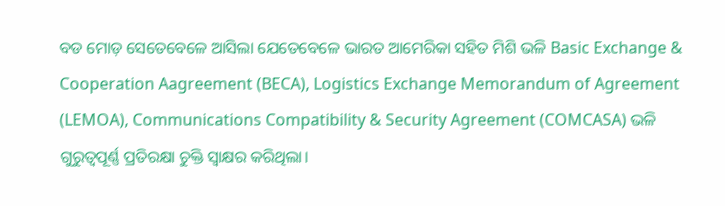ବଡ ମୋଡ଼ ସେତେବେଳେ ଆସିଲା ଯେତେବେଳେ ଭାରତ ଆମେରିକା ସହିତ ମିଶି ଭଳି Basic Exchange & Cooperation Aagreement (BECA), Logistics Exchange Memorandum of Agreement (LEMOA), Communications Compatibility & Security Agreement (COMCASA) ଭଳି ଗୁରୁତ୍ୱପୂର୍ଣ୍ଣ ପ୍ରତିରକ୍ଷା ଚୁକ୍ତି ସ୍ୱାକ୍ଷର କରିଥିଲା।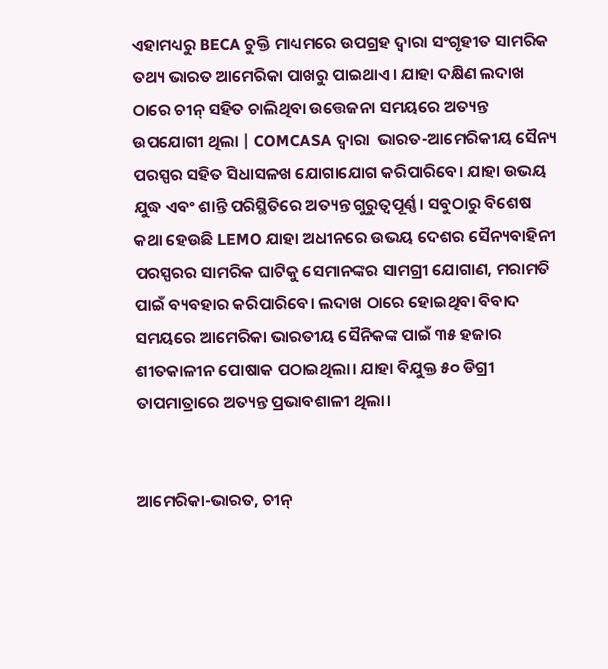ଏହାମଧ୍ୟରୁ BECA ଚୁକ୍ତି ମାଧ୍ୟମରେ ଉପଗ୍ରହ ଦ୍ୱାରା ସଂଗୃହୀତ ସାମରିକ ତଥ୍ୟ ଭାରତ ଆମେରିକା ପାଖରୁ ପାଇଥାଏ। ଯାହା ଦକ୍ଷିଣ ଲଦାଖ ଠାରେ ଚୀନ୍ ସହିତ ଚାଲିଥିବା ଉତ୍ତେଜନା ସମୟରେ ଅତ୍ୟନ୍ତ ଉପଯୋଗୀ ଥିଲା | COMCASA ଦ୍ୱାରା  ଭାରତ-ଆମେରିକୀୟ ସୈନ୍ୟ ପରସ୍ପର ସହିତ ସିଧାସଳଖ ଯୋଗାଯୋଗ କରିପାରିବେ। ଯାହା ଉଭୟ ଯୁଦ୍ଧ ଏବଂ ଶାନ୍ତି ପରିସ୍ଥିତିରେ ଅତ୍ୟନ୍ତ ଗୁରୁତ୍ୱପୂର୍ଣ୍ଣ। ସବୁଠାରୁ ବିଶେଷ କଥା ହେଉଛି LEMO ଯାହା ଅଧୀନରେ ଉଭୟ ଦେଶର ସୈନ୍ୟବାହିନୀ ପରସ୍ପରର ସାମରିକ ଘାଟିକୁ ସେମାନଙ୍କର ସାମଗ୍ରୀ ଯୋଗାଣ, ମରାମତି ପାଇଁ ବ୍ୟବହାର କରିପାରିବେ। ଲଦାଖ ଠାରେ ହୋଇଥିବା ବିବାଦ ସମୟରେ ଆମେରିକା ଭାରତୀୟ ସୈନିକଙ୍କ ପାଇଁ ୩୫ ହଜାର ଶୀତକାଳୀନ ପୋଷାକ ପଠାଇଥିଲା। ଯାହା ବିଯୁକ୍ତ ୫୦ ଡିଗ୍ରୀ ତାପମାତ୍ରାରେ ଅତ୍ୟନ୍ତ ପ୍ରଭାବଶାଳୀ ଥିଲା।


ଆମେରିକା-ଭାରତ, ଚୀନ୍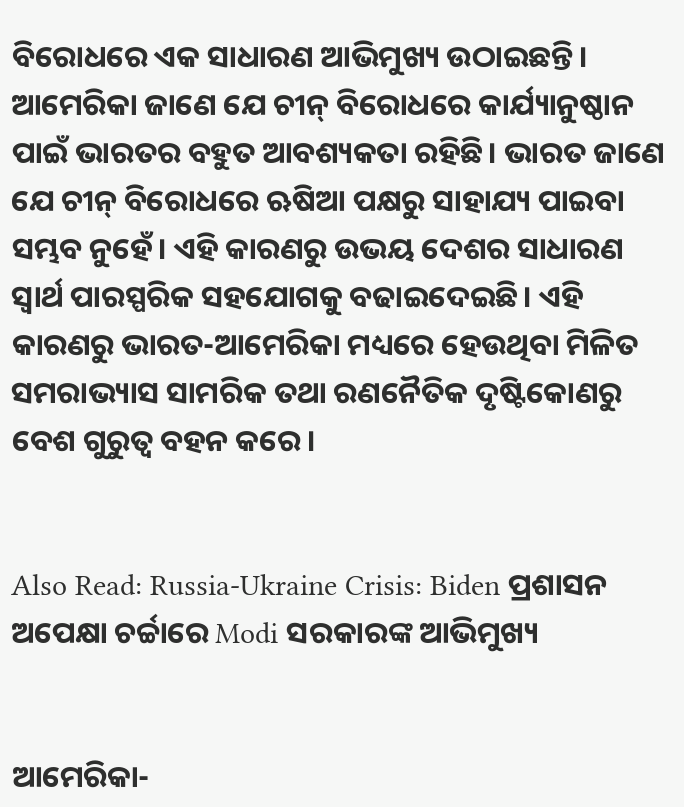ବିରୋଧରେ ଏକ ସାଧାରଣ ଆଭିମୁଖ୍ୟ ଉଠାଇଛନ୍ତି। ଆମେରିକା ଜାଣେ ଯେ ଚୀନ୍ ବିରୋଧରେ କାର୍ଯ୍ୟାନୁଷ୍ଠାନ ପାଇଁ ଭାରତର ବହୁତ ଆବଶ୍ୟକତା ରହିଛି। ଭାରତ ଜାଣେ ଯେ ଚୀନ୍ ବିରୋଧରେ ଋଷିଆ ପକ୍ଷରୁ ସାହାଯ୍ୟ ପାଇବା ସମ୍ଭବ ନୁହେଁ। ଏହି କାରଣରୁ ଉଭୟ ଦେଶର ସାଧାରଣ ସ୍ୱାର୍ଥ ପାରସ୍ପରିକ ସହଯୋଗକୁ ବଢାଇଦେଇଛି। ଏହି କାରଣରୁ ଭାରତ-ଆମେରିକା ମଧ୍ୟରେ ହେଉଥିବା ମିଳିତ ସମରାଭ୍ୟାସ ସାମରିକ ତଥା ରଣନୈତିକ ଦୃଷ୍ଟିକୋଣରୁ ବେଶ ଗୁରୁତ୍ୱ ବହନ କରେ।


Also Read: Russia-Ukraine Crisis: Biden ପ୍ରଶାସନ ଅପେକ୍ଷା ଚର୍ଚ୍ଚାରେ Modi ସରକାରଙ୍କ ଆଭିମୁଖ୍ୟ


ଆମେରିକା-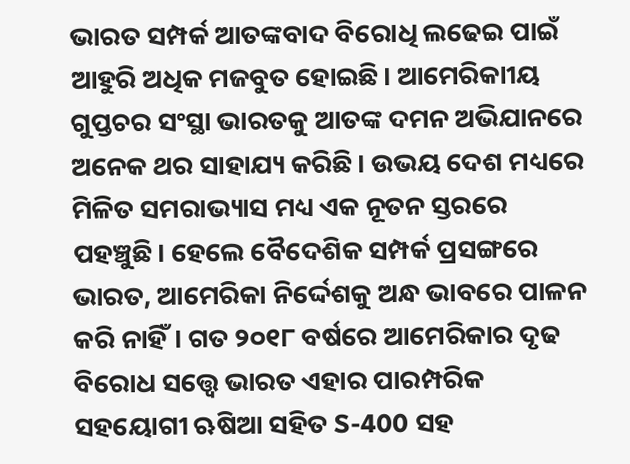ଭାରତ ସମ୍ପର୍କ ଆତଙ୍କବାଦ ବିରୋଧି ଲଢେଇ ପାଇଁ ଆହୁରି ଅଧିକ ମଜବୁତ ହୋଇଛି। ଆମେରିକାୀୟ ଗୁପ୍ତଚର ସଂସ୍ଥା ଭାରତକୁ ଆତଙ୍କ ଦମନ ଅଭିଯାନରେ ଅନେକ ଥର ସାହାଯ୍ୟ କରିଛି। ଉଭୟ ଦେଶ ମଧ୍ୟରେ ମିଳିତ ସମରାଭ୍ୟାସ ମଧ୍ୟ ଏକ ନୂତନ ସ୍ତରରେ ପହଞ୍ଚୁଛି। ହେଲେ ବୈଦେଶିକ ସମ୍ପର୍କ ପ୍ରସଙ୍ଗରେ ଭାରତ, ଆମେରିକା ନିର୍ଦ୍ଦେଶକୁ ଅନ୍ଧ ଭାବରେ ପାଳନ କରି ନାହିଁ। ଗତ ୨୦୧୮ ବର୍ଷରେ ଆମେରିକାର ଦୃଢ ବିରୋଧ ସତ୍ତ୍ୱେ ଭାରତ ଏହାର ପାରମ୍ପରିକ ସହୟୋଗୀ ଋଷିଆ ସହିତ S-400 ସହ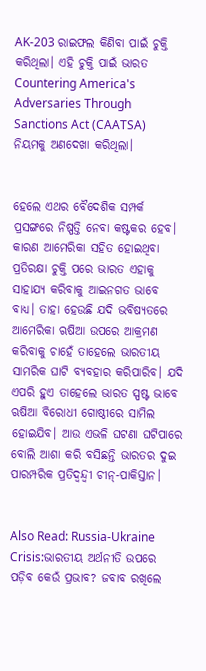AK-203 ରାଇଫଲ କିଣିବା ପାଇଁ ଚୁକ୍ତି କରିଥିଲା। ଏହି ଚୁକ୍ତି ପାଇଁ ଭାରତ Countering America's Adversaries Through Sanctions Act (CAATSA) ନିୟମକୁ ଅଣଦେଖା କରିଥିଲା।


ହେଲେ ଏଥର ବୈଦେଶିକ ସମ୍ପର୍କ ପ୍ରସଙ୍ଗରେ ନିଷ୍ପତ୍ତି ନେବା କଷ୍ଟକର ହେବ। କାରଣ ଆମେରିକା ସହିତ ହୋଇଥିବା ପ୍ରତିରକ୍ଷା ଚୁକ୍ତି ପରେ ଭାରତ ଏହାକୁ ସାହାଯ୍ୟ କରିବାକୁ ଆଇନଗତ ଭାବେ ବାଧ୍ୟ। ତାହା ହେଉଛି ଯଦି ଭବିଷ୍ୟତରେ ଆମେରିକା ଋଷିଆ ଉପରେ ଆକ୍ରମଣ କରିବାକୁ ଚାହେଁ ତାହେଲେ ଭାରତୀୟ ସାମରିକ ଘାଟି ବ୍ୟବହାର କରିପାରିବ। ଯଦି ଏପରି ହୁଏ ତାହେଲେ ଭାରତ ସ୍ପଷ୍ଟ ଭାବେ ଋଷିଆ ବିରୋଧୀ ଗୋଷ୍ଠୀରେ ସାମିଲ ହୋଇଯିବ। ଆଉ ଏଭଳି ଘଟଣା ଘଟିପାରେ ବୋଲି ଆଶା କରି ବସିଛନ୍ତି ଭାରତର ଦୁଇ ପାରମ୍ପରିକ ପ୍ରତିଦ୍ୱନ୍ଦ୍ୱୀ ଚୀନ୍-ପାକିସ୍ତାନ।


Also Read: Russia-Ukraine Crisis:ଭାରତୀୟ ଅର୍ଥନୀତି ଉପରେ ପଡ଼ିବ କେଉଁ ପ୍ରଭାବ? ଜବାବ ରଖିଲେ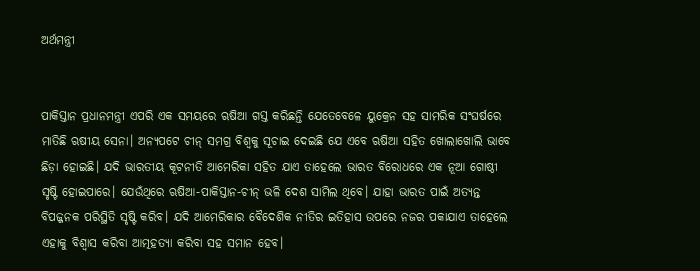ଅର୍ଥମନ୍ତ୍ରୀ


ପାକିସ୍ତାନ ପ୍ରଧାନମନ୍ତ୍ରୀ ଏପରି ଏକ ସମୟରେ ଋଷିଆ ଗସ୍ତ କରିଛନ୍ତି ଯେତେବେଳେ ୟୁକ୍ରେନ ସହ ସାମରିକ ସଂଘର୍ଷରେ ମାତିଛି ଋଷୀୟ ସେନା। ଅନ୍ୟପଟେ ଚୀନ୍ ସମଗ୍ର ବିଶ୍ୱକୁ ସୂଚାଇ ଦେଇଛି ଯେ ଏବେ ଋଷିଆ ସହିତ ଖୋଲାଖୋଲି ଭାବେ ଛିଡ଼ା ହୋଇଛି। ଯଦି ଭାରତୀୟ କୂଟନୀତି ଆମେରିକା ସହିତ ଯାଏ ତାହେଲେ ଭାରତ ବିରୋଧରେ ଏକ ନୂଆ ଗୋଷ୍ଠୀ ସୃଷ୍ଟି ହୋଇପାରେ। ଯେଉଁଥିରେ ଋଷିଆ-ପାକିସ୍ତାନ-ଚୀନ୍ ଭଳି ଦେଶ ସାମିଲ ଥିବେ। ଯାହା ଭାରତ ପାଇଁ ଅତ୍ୟନ୍ତ ବିପଜ୍ଜନକ ପରିସ୍ଥିତି ସୃଷ୍ଟି କରିବ। ଯଦି ଆମେରିକାର ବୈଦେଶିକ ନୀତିର ଇତିହାସ ଉପରେ ନଜର ପକାଯାଏ ତାହେଲେ ଏହାକୁ ବିଶ୍ୱାସ କରିବା ଆତ୍ମହତ୍ୟା କରିବା ସହ ସମାନ ହେବ।